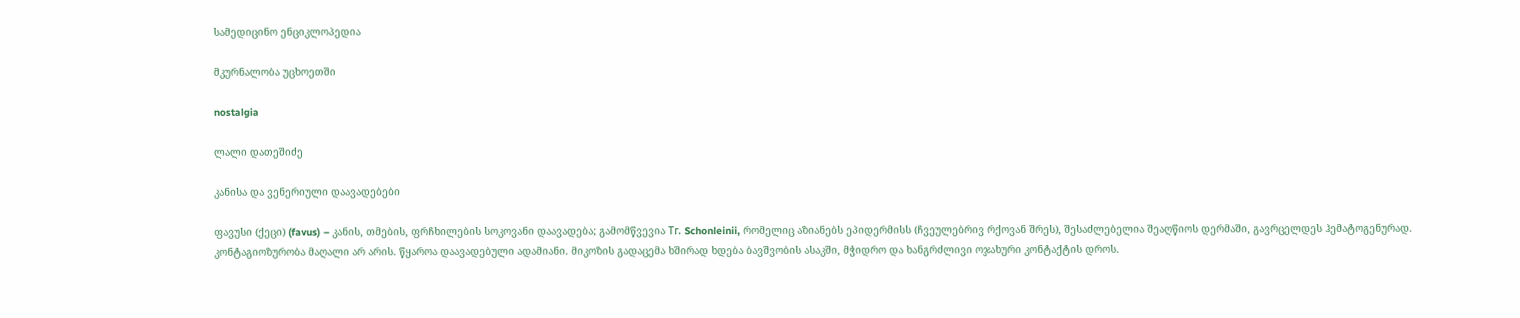სამედიცინო ენციკლოპედია

მკურნალობა უცხოეთში

nostalgia

ლალი დათეშიძე

კანისა და ვენერიული დაავადებები

ფავუსი (ქეცი) (favus) – კანის, თმების, ფრჩხილების სოკოვანი დაავადება; გამომწვევია Тг. Schonleinii, რომელიც აზიანებს ეპიდერმისს (ჩვეულებრივ რქოვან შრეს), შესაძლებელია შეაღწიოს დერმაში, გავრცელდეს ჰემატოგენურად. კონტაგიოზურობა მაღალი არ არის. წყაროა დაავადებული ადამიანი. მიკოზის გადაცემა ხშირად ხდება ბავშვობის ასაკში, მჭიდრო და ხანგრძლივი ოჯახური კონტაქტის დროს.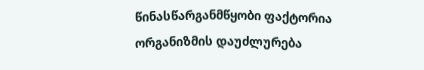წინასწარგანმწყობი ფაქტორია ორგანიზმის დაუძლურება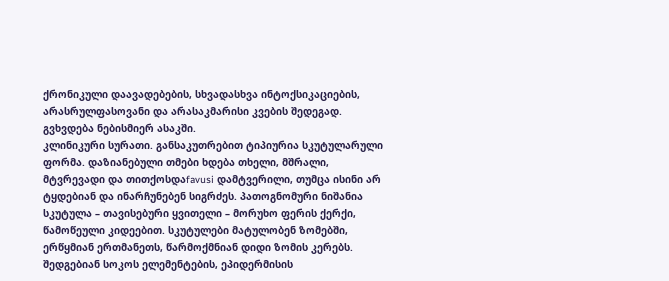ქრონიკული დაავადებების, სხვადასხვა ინტოქსიკაციების, არასრულფასოვანი და არასაკმარისი კვების შედეგად. გვხვდება ნებისმიერ ასაკში.
კლინიკური სურათი. განსაკუთრებით ტიპიურია სკუტულარული ფორმა. დაზიანებული თმები ხდება თხელი, მშრალი, მტვრევადი და თითქოსდაfavusi დამტვერილი, თუმცა ისინი არ ტყდებიან და ინარჩუნებენ სიგრძეს. პათოგნომური ნიშანია სკუტულა – თავისებური ყვითელი – მორუხო ფერის ქერქი, წამოწეული კიდეებით. სკუტულები მატულობენ ზომებში, ერწყმიან ერთმანეთს, წარმოქმნიან დიდი ზომის კერებს. შედგებიან სოკოს ელემენტების, ეპიდერმისის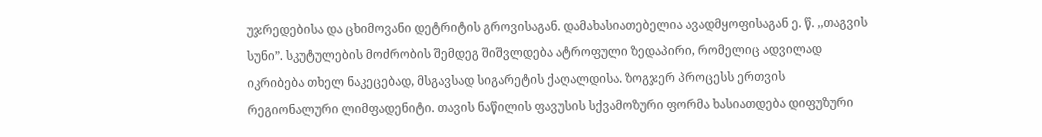უჯრედებისა და ცხიმოვანი დეტრიტის გროვისაგან. დამახასიათებელია ავადმყოფისაგან ე. წ. ,,თაგვის სუნი”. სკუტულების მოძრობის შემდეგ შიშვლდება ატროფული ზედაპირი, რომელიც ადვილად იკრიბება თხელ ნაკეცებად, მსგავსად სიგარეტის ქაღალდისა. ზოგჯერ პროცესს ერთვის რეგიონალური ლიმფადენიტი. თავის ნაწილის ფავუსის სქვამოზური ფორმა ხასიათდება დიფუზური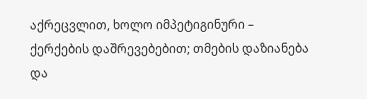აქრეცვლით, ხოლო იმპეტიგინური – ქერქების დაშრევებებით; თმების დაზიანება და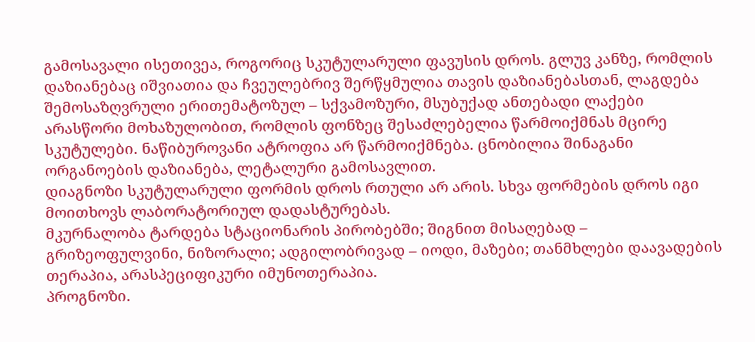გამოსავალი ისეთივეა, როგორიც სკუტულარული ფავუსის დროს. გლუვ კანზე, რომლის დაზიანებაც იშვიათია და ჩვეულებრივ შერწყმულია თავის დაზიანებასთან, ლაგდება შემოსაზღვრული ერითემატოზულ – სქვამოზური, მსუბუქად ანთებადი ლაქები არასწორი მოხაზულობით, რომლის ფონზეც შესაძლებელია წარმოიქმნას მცირე სკუტულები. ნაწიბუროვანი ატროფია არ წარმოიქმნება. ცნობილია შინაგანი ორგანოების დაზიანება, ლეტალური გამოსავლით.
დიაგნოზი სკუტულარული ფორმის დროს რთული არ არის. სხვა ფორმების დროს იგი მოითხოვს ლაბორატორიულ დადასტურებას.
მკურნალობა ტარდება სტაციონარის პირობებში; შიგნით მისაღებად – გრიზეოფულვინი, ნიზორალი; ადგილობრივად – იოდი, მაზები; თანმხლები დაავადების თერაპია, არასპეციფიკური იმუნოთერაპია.
პროგნოზი.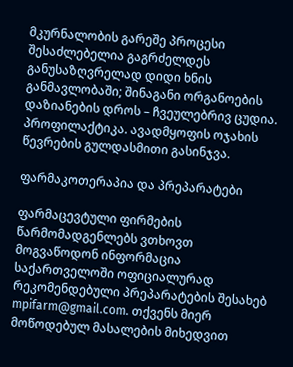მკურნალობის გარეშე პროცესი შესაძლებელია გაგრძელდეს განუსაზღვრელად დიდი ხნის განმავლობაში; შინაგანი ორგანოების დაზიანების დროს – ჩვეულებრივ ცუდია.
პროფილაქტიკა. ავადმყოფის ოჯახის წევრების გულდასმითი გასინჯვა.

ფარმაკოთერაპია და პრეპარატები

ფარმაცევტული ფირმების წარმომადგენლებს ვთხოვთ მოგვაწოდონ ინფორმაცია საქართველოში ოფიციალურად რეკომენდებული პრეპარატების შესახებ mpifarm@gmail.com. თქვენს მიერ მოწოდებულ მასალების მიხედვით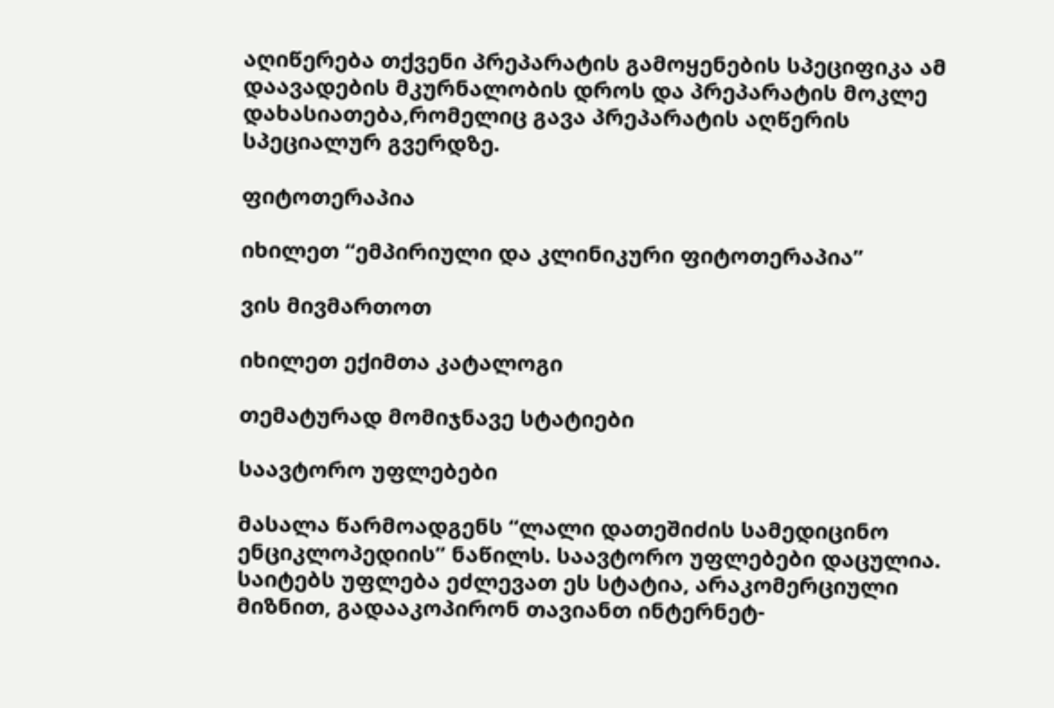აღიწერება თქვენი პრეპარატის გამოყენების სპეციფიკა ამ დაავადების მკურნალობის დროს და პრეპარატის მოკლე დახასიათება,რომელიც გავა პრეპარატის აღწერის სპეციალურ გვერდზე.

ფიტოთერაპია

იხილეთ “ემპირიული და კლინიკური ფიტოთერაპია”

ვის მივმართოთ

იხილეთ ექიმთა კატალოგი

თემატურად მომიჯნავე სტატიები

საავტორო უფლებები

მასალა წარმოადგენს “ლალი დათეშიძის სამედიცინო ენციკლოპედიის” ნაწილს. საავტორო უფლებები დაცულია. საიტებს უფლება ეძლევათ ეს სტატია, არაკომერციული მიზნით, გადააკოპირონ თავიანთ ინტერნეტ-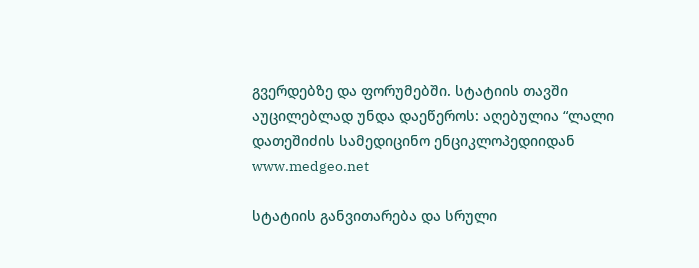გვერდებზე და ფორუმებში. სტატიის თავში აუცილებლად უნდა დაეწეროს: აღებულია “ლალი დათეშიძის სამედიცინო ენციკლოპედიიდან www.medgeo.net

სტატიის განვითარება და სრული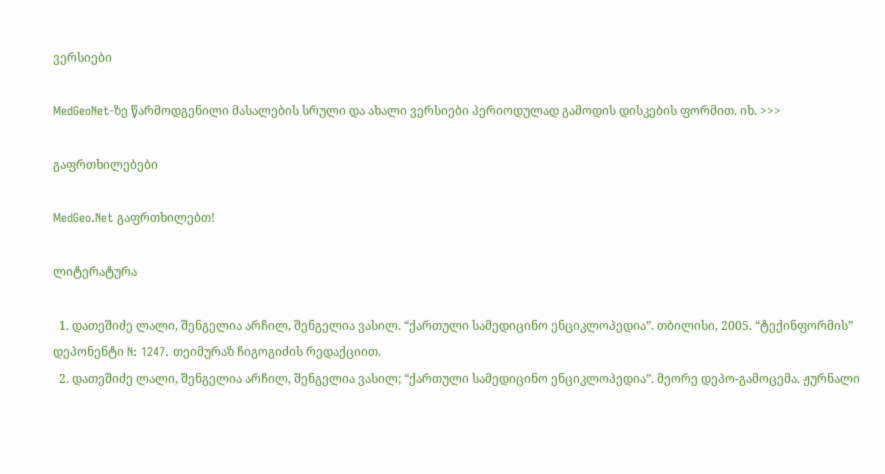ვერსიები

MedGeoNet-ზე წარმოდგენილი მასალების სრული და ახალი ვერსიები პერიოდულად გამოდის დისკების ფორმით. იხ. >>>

გაფრთხილებები

MedGeo.Net გაფრთხილებთ!

ლიტერატურა

  1. დათეშიძე ლალი, შენგელია არჩილ, შენგელია ვასილ. “ქართული სამედიცინო ენციკლოპედია”. თბილისი, 2005. “ტექინფორმის” დეპონენტი N: 1247. თეიმურაზ ჩიგოგიძის რედაქციით.
  2. დათეშიძე ლალი, შენგელია არჩილ, შენგელია ვასილ; “ქართული სამედიცინო ენციკლოპედია”. მეორე დეპო-გამოცემა. ჟურნალი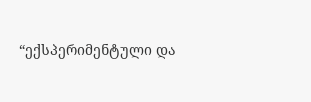“ექსპერიმენტული და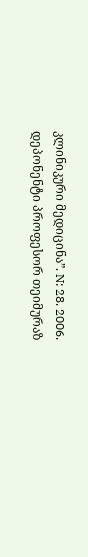კლინიკური მედიცინა”. N: 28. 2006. დეპონენტი პროფესორ თეიმურაზ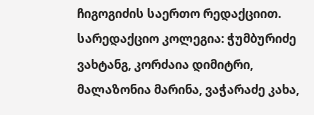ჩიგოგიძის საერთო რედაქციით. სარედაქციო კოლეგია: ჭუმბურიძე ვახტანგ, კორძაია დიმიტრი, მალაზონია მარინა, ვაჭარაძე კახა,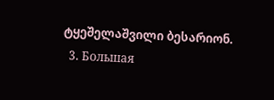ტყეშელაშვილი ბესარიონ.
  3. Большая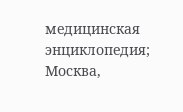медицинская энциклопедия; Москва,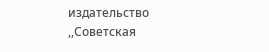издательство ,,Советская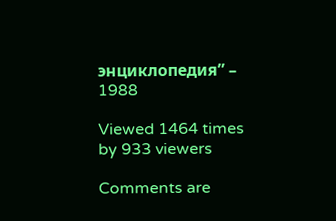энциклопедия” – 1988

Viewed 1464 times by 933 viewers

Comments are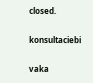closed.

konsultaciebi

vaka